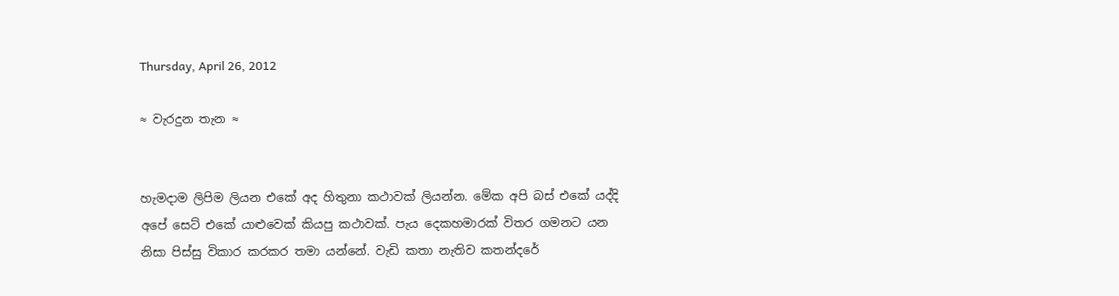Thursday, April 26, 2012

≈ වැරදුන තැන ≈


හැමදාම ලිපිම ලියන එකේ අද හිතුනා කථාවක් ලියන්න. මේක අපි බස් එකේ යද්දි අපේ සෙට් එකේ යාළුවෙක් කියපු කථාවක්. පැය දෙකහමාරක් විතර ගමනට යන නිසා පිස්සු විකාර කරකර තමා යන්නේ. වැඩි කතා නැතිව කතන්දරේ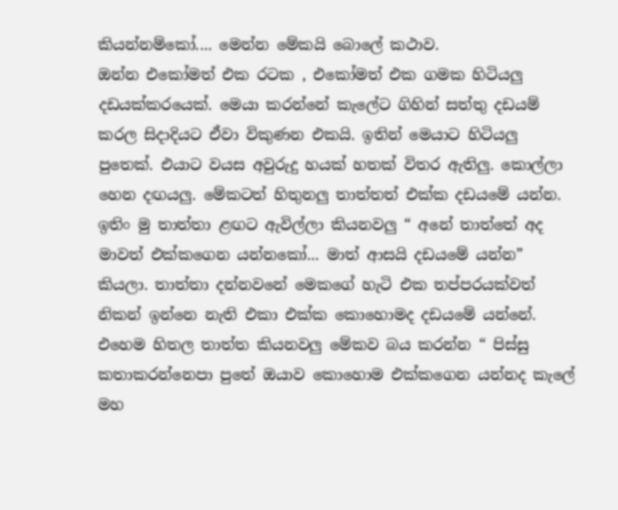කියන්නම්කෝ.... මෙන්න මේකයි බොලේ කථාව.
ඔන්න එකෝමත් එක රටක , එකෝමත් එක ගමක හිටියලු දඩයක්කරයෙක්. මෙයා කරන්නේ කැලේට ගිහින් සත්තු දඩයම් කරල සිදාදියට ඒවා විකුණන එකයි. ඉතින් මෙයාට හිටියලු පුතෙක්. එයාට වයස අවුරුදු හයක් හතක් විතර ඇතිලු. කොල්ලා හෙන දඟයලු. මේකටත් හිතුනලු තාත්තත් එක්ක දඩයමේ යන්න. ඉතිං මු තාත්තා ළඟට ඇවිල්ලා කියනවලු “ අනේ තාත්තේ අද මාවත් එක්කගෙන යන්නකෝ... මාත් ආසයි දඩයමේ යන්න” කියලා. තාත්තා දන්නවනේ මෙකගේ හැටි එක තප්පරයක්වත් නිකන් ඉන්නෙ නැති එකා එක්ක කොහොමද දඩයමේ යන්නේ. එහෙම හිතල තාත්ත කියනවලු මේකව බය කරන්න “ පිස්සු කතාකරන්නෙපා පුතේ ඔයාව කොහොම එක්කගෙන යන්නද කැලේ මහ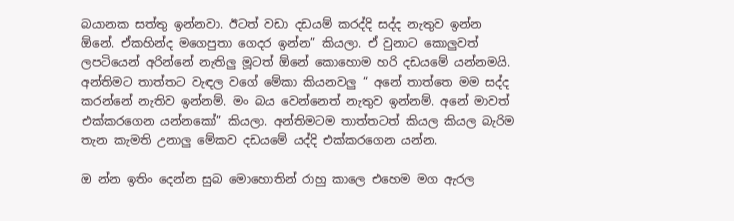බයානක සත්තු ඉන්නවා. ඊටත් වඩා දඩයම් කරද්දි සද්ද නැතුව ඉන්න ඕනේ. ඒකහින්ද මගෙපුතා ගෙදර ඉන්න” කියලා. ඒ වුනාට කොලුවත් ලපටියෙන් අරින්නේ නැතිලු මූටත් ඕනේ කොහොම හරි දඩයමේ යන්නමයි. අන්තිමට තාත්තට වැඳල වගේ මේකා කියනවලු “ අනේ තාත්තෙ මම සද්ද කරන්නේ නැතිව ඉන්නම්. මං බය වෙන්නෙත් නැතුව ඉන්නම්. අනේ මාවත් එක්කරගෙන යන්නකෝ” කියලා. අන්තිමටම තාත්තටත් කියල කියල බැරිම තැන කැමති උනාලු මේකව දඩයමේ යද්දි එක්කරගෙන යන්න.

ඔ න්න ඉතිං දෙන්න සුබ මොහොතින් රාහු කාලෙ එහෙම මග ඇරල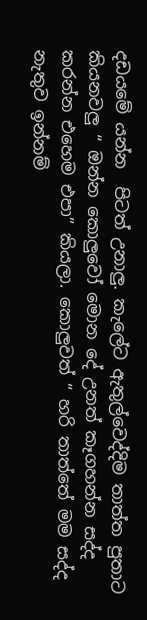දඩයමේ යන්න  පිටත් උනාලු. කැලේට ඇතුල්වෙද්දිම තාත්ත පුතාට කියනවලු “ ඔන්න කොලුවෝ මොන දේ උනත් කෑගහන්න සද්ද කරන්න එහෙම එපා” කියලා. කොලුවත් “ හරි තාත්තේ මම සද්ද නැතුව ඉන්නම්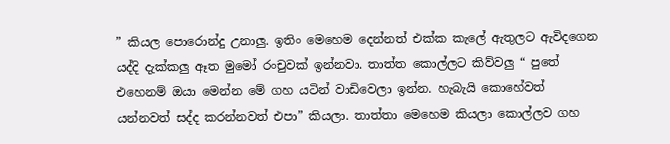” කියල පොරොන්දු උනාලු. ඉතිං මෙහෙම දෙන්නත් එක්ක කැලේ ඇතුලට ඇවිදගෙන යද්දි දැක්කලු ඈත මුමෝ රංචුවක් ඉන්නවා. තාත්ත කොල්ලට කිව්වලු “ පුතේ එහෙනම් ඔයා මෙන්න මේ ගහ යටින් වාඩිවෙලා ඉන්න. හැබැයි කොහේවත් යන්නවත් සද්ද කරන්නවත් එපා” කියලා. තාත්තා මෙහෙම කියලා කොල්ලව ගහ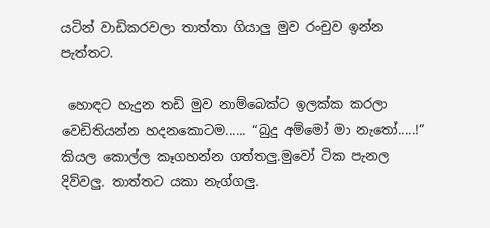යටින් වාඩිකරවලා තාත්තා ගියාලු මුව රංචුව ඉන්න පැත්තට.

 හොඳට හැදුන තඩි මුව නාම්බෙක්ට ඉලක්ක කරලා වෙඩිතියන්න හදනකොටම...... “බුදු අම්මෝ මා නැතෝ.....!” කියල කොල්ල කෑගහන්න ගත්තලු.මුවෝ ටික පැනල දිව්වලු. තාත්තට යකා නැග්ගලු.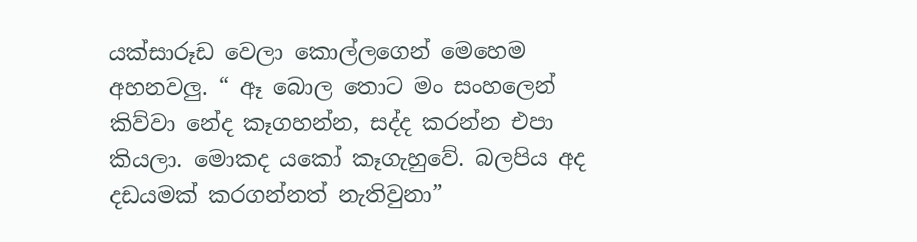යක්සාරූඩ වෙලා කොල්ලගෙන් මෙහෙම අහනවලු. “ ඈ බොල තොට මං සංහලෙන් කිව්වා නේද කෑගහන්න, සද්ද කරන්න එපා කියලා. මොකද යකෝ කෑගැහුවේ. බලපිය අද දඩයමක් කරගන්නත් නැතිවුනා”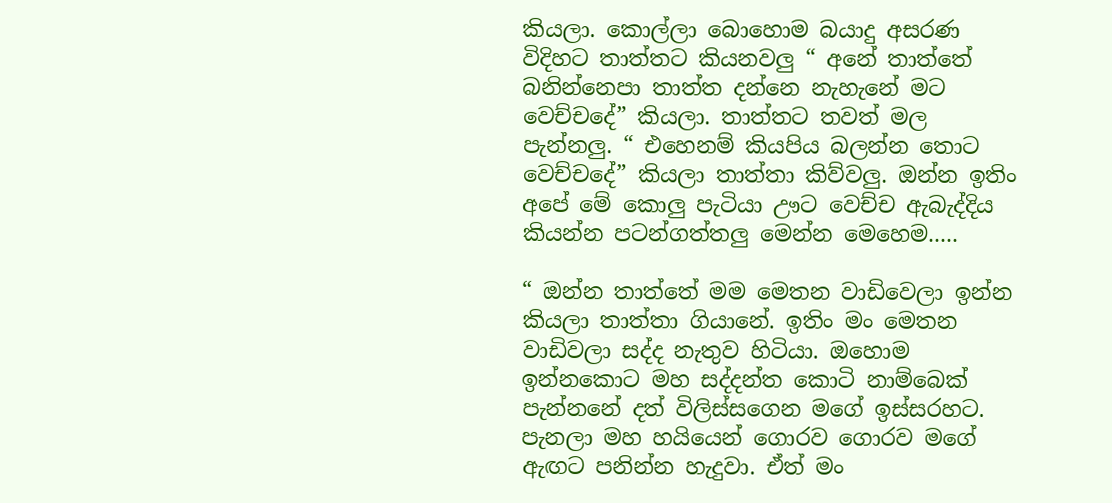කියලා. කොල්ලා බොහොම බයාදු අසරණ විදිහට තාත්තට කියනවලු “ අනේ තාත්තේ බනින්නෙපා තාත්ත දන්නෙ නැහැනේ මට වෙච්චදේ” කියලා. තාත්තට තවත් මල පැන්නලු. “ එහෙනම් කියපිය බලන්න තොට වෙච්චදේ” කියලා තාත්තා කිව්වලු. ඔන්න ඉතිං අපේ මේ කොලු පැටියා ඌට වෙච්ච ඇබැද්දිය කියන්න පටන්ගත්තලු මෙන්න මෙහෙම.....

“ ඔන්න තාත්තේ මම මෙතන වාඩිවෙලා ඉන්න කියලා තාත්තා ගියානේ. ඉතිං මං මෙතන වාඩිවලා සද්ද නැතුව හිටියා. ඔහොම ඉන්නකොට මහ සද්දන්ත කොටි නාම්බෙක් පැන්නනේ දත් විලිස්සගෙන මගේ ඉස්සරහට. පැනලා මහ හයියෙන් ගොරව ගොරව මගේ ඇඟට පනින්න හැදුවා. ඒත් මං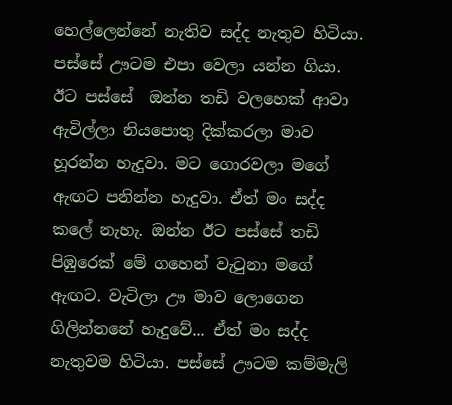හෙල්ලෙන්නේ නැතිව සද්ද නැතුව හිටියා. පස්සේ ඌටම එපා වෙලා යන්න ගියා. ඊට පස්සේ  ඔන්න තඩි වලහෙක් ආවා ඇවිල්ලා නියපොතු දික්කරලා මාව හූරන්න හැදුවා. මට ගොරවලා මගේ ඇඟට පනින්න හැදුවා. ඒත් මං සද්ද කලේ නැහැ. ඔන්න ඊට පස්සේ තඩි පිඹුරෙක් මේ ගහෙන් වැටුනා මගේ ඇඟට. වැටිලා ඌ මාව ලොගෙන ගිලින්නනේ හැදුවේ... ඒත් මං සද්ද නැතුවම හිටියා. පස්සේ ඌටම කම්මැලි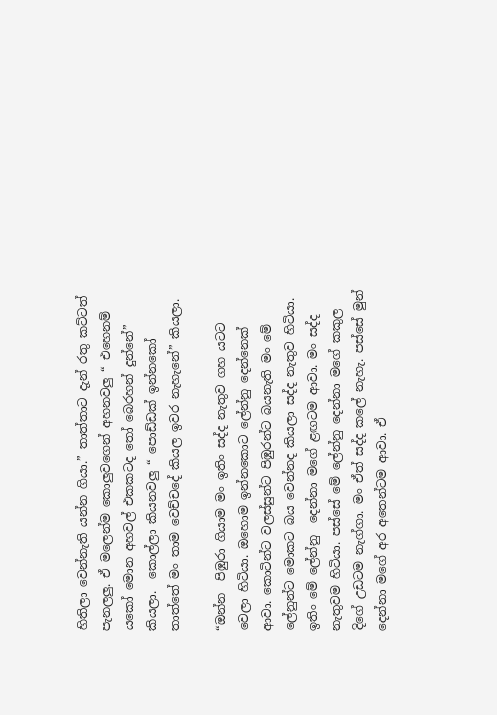හිතිලා වෙන්නැති යන්න ගියා.” තාත්තාට දැන් රතු කට්ටත් පැනලලු. ඒ මලෙන්ම කොලුවගෙන් අහනවලු “ එහෙනම් යකෝ මොන අහවල් එකකටද තෝ බෙරහන් දුන්නේ” කියලා.  කොල්ලා කියනවලු “ පොඩ්ඩක් ඉන්නකෝ තාත්තේ මං තාම වෙච්චදේ කියල ඉවර නැහැනේ” කියලා.

“ඔන්න  පිඹුරා ගියාම මං ඉතිං සද්ද නැතුව ගහ යටට වෙලා හිටියා. ඔහොම ඉන්නකොට ලේන්නු දෙන්නෙක් ආවා. කොටින්ට වලස්සුන්ට පිඹුරන්ට බයනැති මං මේ ලේනුන්ට මොකට බය වෙන්නද කියලා සද්ද නැතුව හිටියා. ඉතිං මේ ලේන්නු  දෙන්නා මගේ ළඟටම ආවා. මං සද්ද නැතුවම හිටියා. පස්සේ මේ ලේන්නු දෙන්නා මගේ කකුල දිගේ උඩටම නැග්ගා. මං ඒත් සද්ද කලේ නැහැ. පස්සේ මුන් දෙන්නා මගේ අර අතෙන්ටම ආවා. ඒ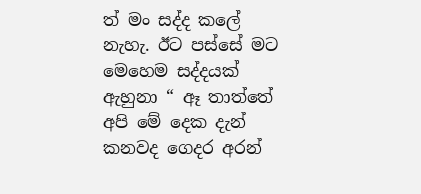ත් මං සද්ද කලේ නැහැ. ඊට පස්සේ මට  මෙහෙම සද්දයක් ඇහුනා “ ඈ තාත්තේ අපි මේ දෙක දැන් කනවද ගෙදර අරන්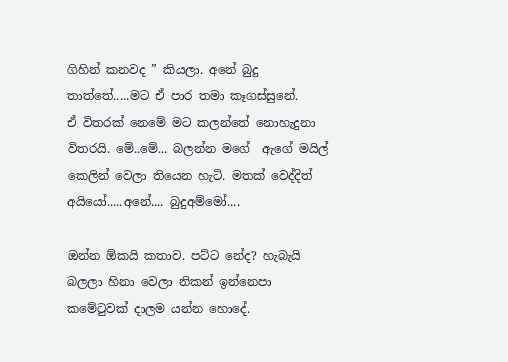ගිහින් කනවද ” කියලා. අනේ බුදු තාත්තේ.....මට ඒ පාර තමා කෑගස්සුනේ. ඒ ‍විතරක් නෙමේ මට කලන්තේ නොහැදුනා විතරයි. මේ..මේ... බලන්න මගේ  ඇගේ මයිල් කෙලින් වෙලා තියෙන හැටි. මතක් වෙද්දිත් අයියෝ.....අනේ.... බුදුඅම්මෝ....

ඔන්න ඕකයි කතාව. පට්ට නේද? හැබැයි බලලා හිනා වෙලා නිකන් ඉන්නෙපා කමේටුවක් දාලම යන්න හො‍දේ.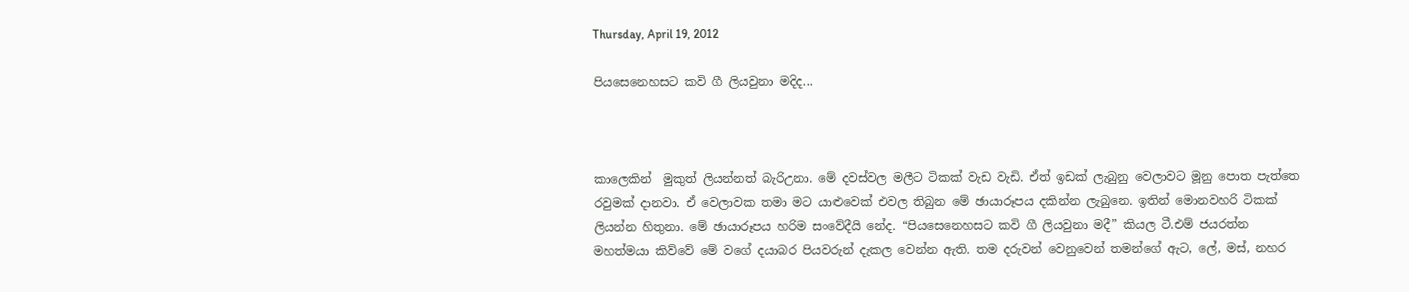Thursday, April 19, 2012

පියසෙනෙහසට කවි ගී ලියවුනා මදිද...



කාලෙකින්  මුකුත් ලියන්නත් බැරිඋනා. මේ දවස්වල මලීට ටිකක් වැඩ වැඩි. ඒත් ඉඩක් ලැබුනු වෙලාවට මූනු පොත පැත්තෙ රවුමක් දානවා. ඒ වෙලාවක තමා මට යාළුවෙක් එවල තිබුන මේ ඡායාරූපය දකින්න ලැබුනෙ. ඉතින් මොනවහරි ටිකක් ලියන්න හිතුනා. මේ ඡායාරූපය හරිම සංවේදීයි නේද. “පියසෙනෙහසට කවි ගී ලියවුනා මදී” කියල ටී.එම් ජයරත්න මහත්මයා කිව්වේ මේ වගේ දයාබර පියවරුන් දැකල වෙන්න ඇති. තම දරුවන් වෙනුවෙන් තමන්ගේ ඇට, ලේ, මස්, නහර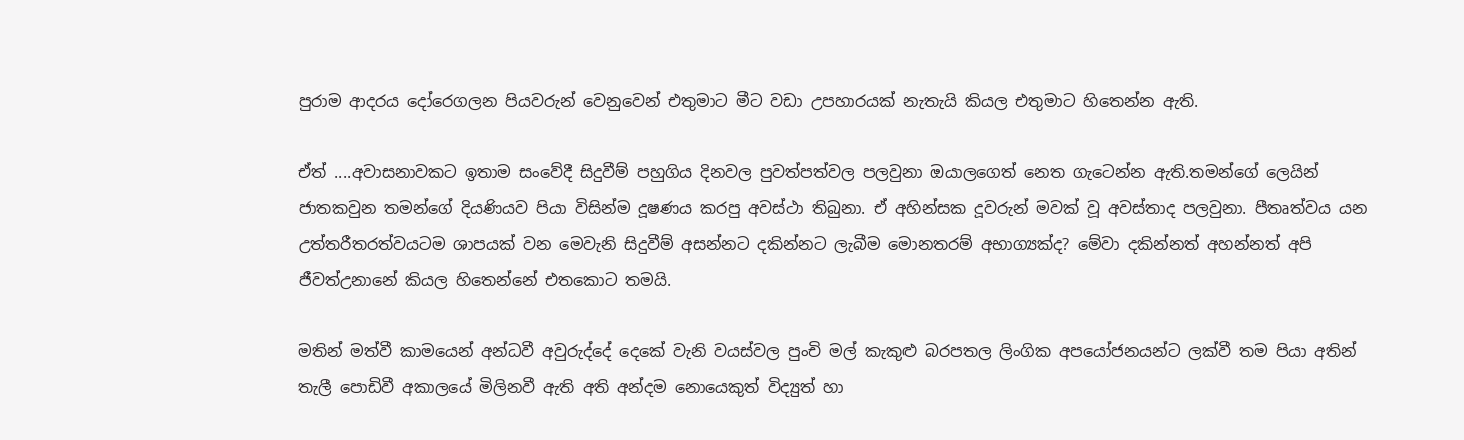පුරාම ආදරය දෝරෙගලන පියවරුන් වෙනුවෙන් එතුමාට මීට වඩා උපහාරයක් නැතැයි කියල එතුමාට හිතෙන්න ඇති.

ඒත් ....අවාසනාවකට ඉතාම සංවේදී සිදුවීම් පහුගිය දිනවල පුවත්පත්වල පලවුනා ඔයාලගෙත් නෙත ගැටෙන්න ඇති.තමන්ගේ ලෙයින් ජාතකවුන තමන්ගේ දියණියව පියා විසින්ම දූෂණය කරපු අවස්ථා තිබුනා. ඒ අහින්සක දූවරුන් මවක් වූ අවස්තාද පලවුනා. පීතෘත්වය යන උත්තරීතරත්වයටම ශාපයක් වන මෙවැනි සිදුවීම් අසන්නට දකින්නට ලැබීම මොනතරම් අභාග්‍යක්ද? මේවා දකින්නත් අහන්නත් අපි ජීවත්උනානේ කියල හිතෙන්නේ එතකොට තමයි.

මතින් මත්වී කාමයෙන් අන්ධවී අවුරුද්දේ දෙකේ වැනි වයස්වල පුංචි මල් කැකුළු බරපතල ලිංගික අපයෝජනයන්ට ලක්වී තම පියා අතින්  තැලී පොඩිවී අකාලයේ මිලිනවී ඇති අති අන්දම නොයෙකුත් විද්‍යුත් හා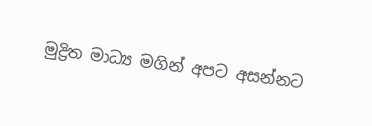මුද්‍රිත මාධ්‍ය මගින් අපට අසන්නට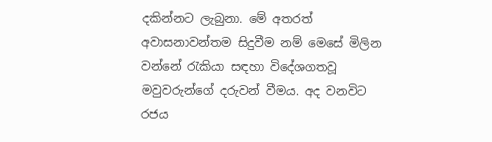දකින්නට ලැබුනා. මේ අතරත් අවාසනාවන්තම සිදුවීම නම් මෙසේ මිලින වන්නේ රැකියා සඳහා විදේශගතවූ මවුවරුන්ගේ දරුවන් වීමය. අද වනවිට රජය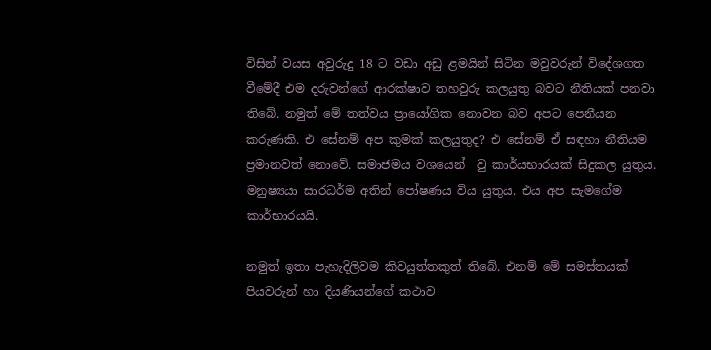විසින් වයස අවුරුදු 18 ට වඩා අඩු ළමයින් සිටින මවුවරුන් විදේශගත වීමේදී එම දරුවන්ගේ ආරක්ෂාව තහවුරු කලයුතු බවට නීතියක් පනවා තිබේ. නමුත් මේ තත්වය ප්‍රායෝගික නොවන බව අපට පෙනීයන කරුණකි. එ සේනම් අප කුමක් කලයුතුද? එ සේනම් ඒ සඳහා නීතියම ප්‍රමානවත් නොවේ. සමාජමය වශයෙන්  වු කාර්යභාරයක් සිදුකල යුතුය. මනුෂ්‍යයා සාරධර්ම අතින් පෝෂණය විය යුතුය. එය අප සැමගේම කාර්භාරයයි.

නමුත් ඉතා පැහැදිලිවම කිවයුත්තකුත් තිබේ. එනම් මේ සමස්තයක් පියවරුන් හා දියණියන්ගේ කථාව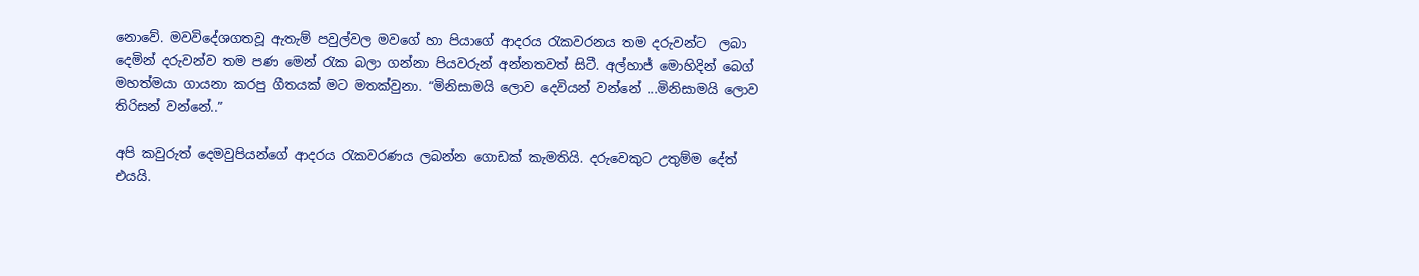නොවේ. මවවිදේශගතවූ ඇතැම් පවුල්වල මවගේ හා පියාගේ ආදරය රැකවරනය තම දරුවන්ට  ලබා දෙමින් දරුවන්ව තම පණ මෙන් රැක බලා ගන්නා පියවරුන් අන්නතවත් සිටී. අල්හාජ් මොහිදින් බෙග් මහත්මයා ගායනා කරපු ගීතයක් මට මතක්වුනා. “මිනිසාමයි ලොව දෙවියන් වන්නේ ...මිනිසාමයි ලොව තිරිසන් වන්නේ..”

අපි කවුරුත් දෙමවුපියන්ගේ ආදරය රැකවරණය ලබන්න ගොඩක් කැමතියි. දරුවෙකුට උතුම්ම දේත් එයයි.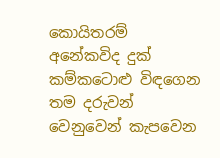කොයිතරම් අනේකවිද දුක් කම්කටොළු විඳගෙන තම දරුවන් වෙනුවෙන් කැපවෙන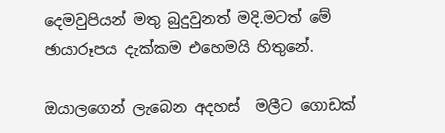දෙමවුපියන් මතු බුදුවුනත් මදි.මටත් මේ ඡායාරූපය දැක්කම එහෙමයි හිතුනේ.

ඔයාලගෙන් ලැබෙන අදහස්  මලීට ගොඩක්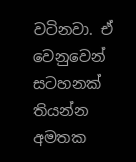වටිනවා. ඒ වෙනුවෙන් සටහනක් තියන්න අමතක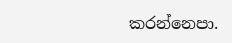කරන්නෙපා.